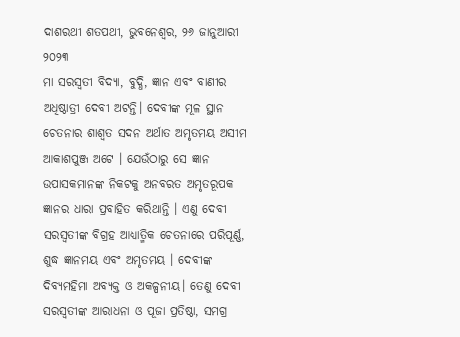ଦାଶରଥୀ ଶତପଥୀ, ଭୁବନେଶ୍ଵର, ୨୬ ଜାନୁଆରୀ ୨୦୨୩
ମା ସରସ୍ୱତୀ ବିଦ୍ୟା, ବୁଦ୍ଧି, ଜ୍ଞାନ ଏବଂ ବାଣୀର ଅଧିଷ୍ଠାତ୍ରୀ ଦେବୀ ଅଟନ୍ତି। ଦେବୀଙ୍କ ମୂଳ ସ୍ଥାନ ଚେତନାର ଶାଶ୍ୱତ ସଦନ ଅର୍ଥାତ ଅମୃତମୟ ଅସୀମ ଆକାଶପୁଞ୍ଜ ଅଟେ । ଯେଉଁଠାରୁ ସେ ଜ୍ଞାନ ଉପାସକମାନଙ୍କ ନିକଟକୁ ଅନବରତ ଅମୃତରୂପକ ଜ୍ଞାନର ଧାରା ପ୍ରବାହିତ କରିଥାନ୍ତି । ଏଣୁ ଦେବୀ ସରସ୍ୱତୀଙ୍କ ବିଗ୍ରହ ଆଧ୍ୟାତ୍ମିକ ଚେତନାରେ ପରିପୂର୍ଣ୍ଣ, ଶୁଦ୍ଧ ଜ୍ଞାନମୟ ଏବଂ ଅମୃତମୟ । ଦେବୀଙ୍କ ଦିବ୍ୟମହିମା ଅବ୍ୟକ୍ତ ଓ ଅକଳ୍ପନୀୟ। ତେଣୁ ଦେବୀ ସରସ୍ୱତୀଙ୍କ ଆରାଧନା ଓ ପୂଜା ପ୍ରତିଷ୍ଠା, ସମଗ୍ର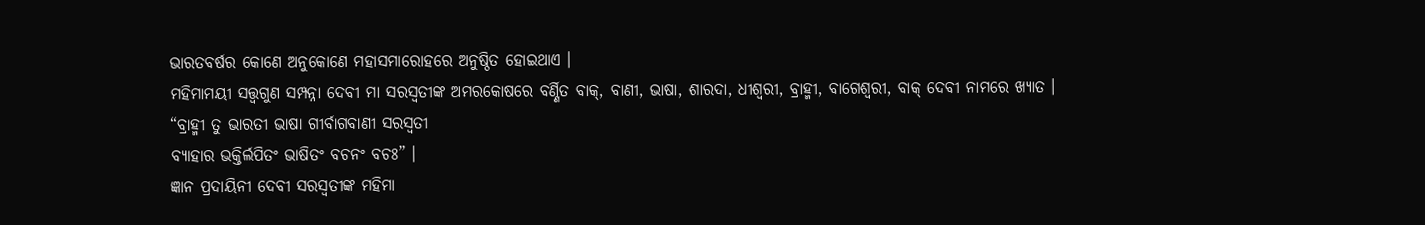ଭାରତବର୍ଷର କୋଣେ ଅନୁକୋଣେ ମହାସମାରୋହରେ ଅନୁଷ୍ଠିତ ହୋଇଥାଏ ।
ମହିମାମୟୀ ସତ୍ତ୍ୱଗୁଣ ସମ୍ପନ୍ନା ଦେବୀ ମା ସରସ୍ୱତୀଙ୍କ ଅମରକୋଷରେ ବର୍ଣ୍ଣିତ ବାକ୍, ବାଣୀ, ଭାଷା, ଶାରଦା, ଧୀଶ୍ୱରୀ, ବ୍ରାହ୍ମୀ, ବାଗେଶ୍ୱରୀ, ବାକ୍ ଦେବୀ ନାମରେ ଖ୍ୟାତ ।
“ବ୍ରାହ୍ମୀ ତୁ ଭାରତୀ ଭାଷା ଗୀର୍ବାଗବାଣୀ ସରସ୍ୱତୀ
ବ୍ୟାହାର ଭକ୍ତିର୍ଲପିତଂ ଭାଷିତଂ ବଚନଂ ବଚଃ” ।
ଜ୍ଞାନ ପ୍ରଦାୟିନୀ ଦେବୀ ସରସ୍ୱତୀଙ୍କ ମହିମା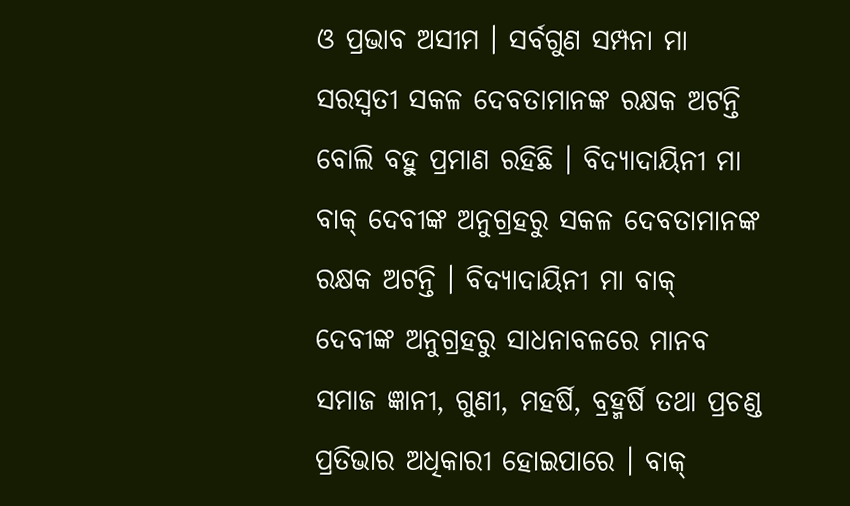ଓ ପ୍ରଭାବ ଅସୀମ । ସର୍ବଗୁଣ ସମ୍ପନା ମା ସରସ୍ୱତୀ ସକଳ ଦେବତାମାନଙ୍କ ରକ୍ଷକ ଅଟନ୍ତି ବୋଲି ବହୁ ପ୍ରମାଣ ରହିଛି । ବିଦ୍ୟାଦାୟିନୀ ମା ବାକ୍ ଦେବୀଙ୍କ ଅନୁଗ୍ରହରୁ ସକଳ ଦେବତାମାନଙ୍କ ରକ୍ଷକ ଅଟନ୍ତି । ବିଦ୍ୟାଦାୟିନୀ ମା ବାକ୍ ଦେବୀଙ୍କ ଅନୁଗ୍ରହରୁ ସାଧନାବଳରେ ମାନବ ସମାଜ ଜ୍ଞାନୀ, ଗୁଣୀ, ମହର୍ଷି, ବ୍ରହ୍ମର୍ଷି ତଥା ପ୍ରଚଣ୍ଡ ପ୍ରତିଭାର ଅଧିକାରୀ ହୋଇପାରେ । ବାକ୍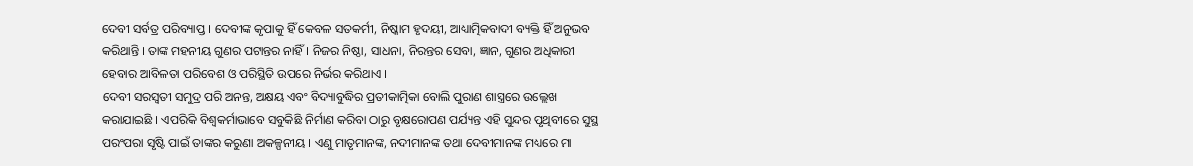ଦେବୀ ସର୍ବତ୍ର ପରିବ୍ୟାପ୍ତ । ଦେବୀଙ୍କ କୃପାକୁ ହିଁ କେବଳ ସତକର୍ମୀ, ନିଷ୍କାମ ହୃଦୟୀ, ଆଧ୍ୟାତ୍ମିକବାଦୀ ବ୍ୟକ୍ତି ହିଁ ଅନୁଭବ କରିଥାନ୍ତି । ତାଙ୍କ ମହନୀୟ ଗୁଣର ପଟାନ୍ତର ନାହିଁ । ନିଜର ନିଷ୍ଠା, ସାଧନା, ନିରନ୍ତର ସେବା, ଜ୍ଞାନ, ଗୁଣର ଅଧିକାରୀ ହେବାର ଆବିଳତା ପରିବେଶ ଓ ପରିସ୍ଥିତି ଉପରେ ନିର୍ଭର କରିଥାଏ ।
ଦେବୀ ସରସ୍ୱତୀ ସମୁଦ୍ର ପରି ଅନନ୍ତ, ଅକ୍ଷୟ ଏବଂ ବିଦ୍ୟାବୁଦ୍ଧିର ପ୍ରତୀକାତ୍ମିକା ବୋଲି ପୁରାଣ ଶାସ୍ତ୍ରରେ ଉଲ୍ଲେଖ କରାଯାଇଛି । ଏପରିକି ବିଶ୍ୱକର୍ମାଭାବେ ସବୁକିଛି ନିର୍ମାଣ କରିବା ଠାରୁ ବୃକ୍ଷରୋପଣ ପର୍ଯ୍ୟନ୍ତ ଏହି ସୁନ୍ଦର ପୃଥିବୀରେ ସୁସ୍ଥ ପରଂପରା ସୃଷ୍ଟି ପାଇଁ ତାଙ୍କର କରୁଣା ଅକଳ୍ପନୀୟ । ଏଣୁ ମାତୃମାନଙ୍କ, ନଦୀମାନଙ୍କ ତଥା ଦେବୀମାନଙ୍କ ମଧ୍ୟରେ ମା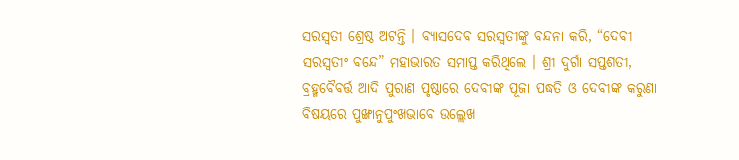ସରସ୍ୱତୀ ଶ୍ରେଷ୍ଠ ଅଟନ୍ତି । ବ୍ୟାସଦେବ ସରସ୍ୱତୀଙ୍କୁ ବନ୍ଦନା କରି, “ଦେବୀ ସରସ୍ୱତୀଂ ବନ୍ଦେ” ମହାଭାରତ ସମାପ୍ତ କରିଥିଲେ । ଶ୍ରୀ ଦୁର୍ଗା ସପ୍ତଶତୀ, ବ୍ରହ୍ମବୈବର୍ତ୍ତ ଆଦି ପୁରାଣ ପୃଷ୍ଠାରେ ଦେବୀଙ୍କ ପୂଜା ପଦ୍ଧତି ଓ ଦେବୀଙ୍କ କରୁଣା ବିଷୟରେ ପୁଙ୍ଖାନୁପୁଂଖଭାବେ ଉଲ୍ଲେଖ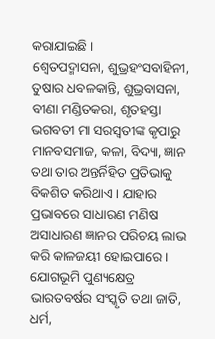କରାଯାଇଛି ।
ଶ୍ୱେତପଦ୍ମାସନା, ଶୁଭ୍ରହଂସବାହିନୀ, ତୁଷାର ଧବଳକାନ୍ତି, ଶୁଭ୍ରବାସନା, ବୀଣା ମଣ୍ଡିତକରା, ଶୃତହସ୍ତା ଭଗବତୀ ମା ସରସ୍ୱତୀଙ୍କ କୃପାରୁ ମାନବସମାଜ, କଳା, ବିଦ୍ୟା, ଜ୍ଞାନ ତଥା ତାର ଅନ୍ତର୍ନିହିତ ପ୍ରତିଭାକୁ ବିକଶିତ କରିଥାଏ । ଯାହାର ପ୍ରଭାବରେ ସାଧାରଣ ମଣିଷ ଅସାଧାରଣ ଜ୍ଞାନର ପରିଚୟ ଲାଭ କରି କାଳଜୟୀ ହୋଇପାରେ ।
ଯୋଗଭୂମି ପୁଣ୍ୟକ୍ଷେତ୍ର ଭାରତବର୍ଷର ସଂସ୍କୃତି ତଥା ଜାତି, ଧର୍ମ,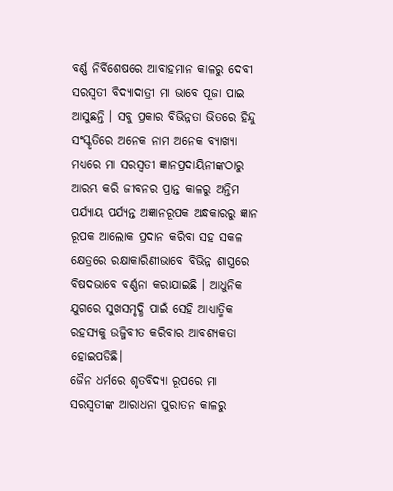ବର୍ଣ୍ଣ ନିର୍ବିଶେଷରେ ଆବାହମାନ କାଳରୁ ଦେବୀ ସରସ୍ୱତୀ ବିଦ୍ୟାଦାତ୍ରୀ ମା ଭାବେ ପୂଜା ପାଇ ଆସୁଛନ୍ତି । ସବୁ ପ୍ରକାର ବିଭିନ୍ନତା ଭିତରେ ହିନ୍ଦୁ ସଂସ୍କୃତିରେ ଅନେକ ନାମ ଅନେକ ବ୍ୟାଖ୍ୟା ମଧ୍ୟରେ ମା ସରସ୍ୱତୀ ଜ୍ଞାନପ୍ରଦାୟିନୀଙ୍କଠାରୁ ଆରମ୍ଭ କରି ଜୀବନର ପ୍ରାନ୍ତ କାଳରୁ ଅନ୍ତିମ ପର୍ଯ୍ୟାୟ ପର୍ଯ୍ୟନ୍ତ ଅଜ୍ଞାନରୂପକ ଅନ୍ଧକାରରୁ ଜ୍ଞାନ ରୂପକ ଆଲୋକ ପ୍ରଦାନ କରିବା ସହ ସକଳ କ୍ଷେତ୍ରରେ ରକ୍ଷାକାରିଣୀଭାବେ ବିଭିନ୍ନ ଶାସ୍ତ୍ରରେ ବିଷଦଭାବେ ବର୍ଣ୍ଣନା କରାଯାଇଛି । ଆଧୁନିକ ଯୁଗରେ ସୁଖସମୃଦ୍ଧି ପାଇଁ ସେହି ଆଧ୍ୟାତ୍ମିକ ରହସ୍ୟକୁ ଉଜ୍ଜିବୀତ କରିବାର ଆବଶ୍ୟକତା ହୋଇପଡିଛି।
ଜୈନ ଧର୍ମରେ ଶୃତବିଦ୍ୟା ରୂପରେ ମା ସରସ୍ୱତୀଙ୍କ ଆରାଧନା ପୁରାତନ କାଳରୁ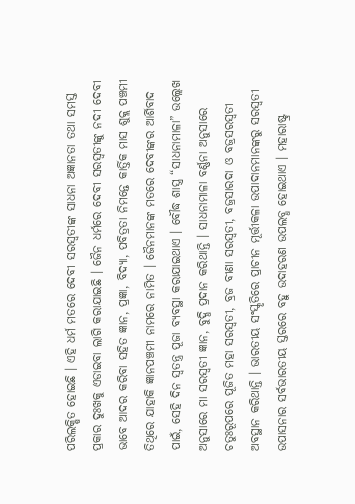ପରିଲକ୍ଷିତ ହୋଇଛି । ଏହି ଧର୍ମ ମତରେ ଦେବୀ ସରସ୍ୱତୀଙ୍କ ସାଧନା ଅଜ୍ଞାନତା ତଥା ସମସ୍ତ ପ୍ରକାର ଦୁଃଖକୁ ଏଡାଇବା ଲାଗି କରାଯାଇଛି । ଜୈନ ଧର୍ମରେ ଦେବୀ ସରସ୍ୱତୀଙ୍କୁ ନଦୀ ଦେବୀ ଭାବେ ଆଦର କରିବା ସହିତ ଜ୍ଞାନ, ପ୍ରଜ୍ଞା, ବିଦ୍ୟା, ପବିତ୍ରତା ନିମନ୍ତେ କାର୍ତ୍ତିକ ମାସ ଶୁକ୍ଲ ପଞ୍ଚମୀ ତିଥିରେ ଯାହାକି ଜ୍ଞାନପଞ୍ଚମୀ ନାମରେ ନାମିତ । ଜୈନମାନଙ୍କ ମତରେ ଦେବୀଙ୍କର ଆର୍ଶିବାଦ ପାଇଁ, ସେହି ଦିନ ସ୍ୱତନ୍ତ୍ର ପୂଜା ବ୍ୟବସ୍ଥା କରାଯାଇଥାଏ । ବୌଦ୍ଧ ଶାସ୍ତ୍ର “ସାଧନାମାଳା” ଉଲ୍ଲେଖ ଅନୁସାରେ ମା ସରସ୍ୱତୀ ଜ୍ଞାନ, ବୁଦ୍ଧି ପ୍ରଦାନ କରିଥାନ୍ତି । ସାଧନାମାଳା ବର୍ଣ୍ଣନା ଅନୁସାରେ ଚତୁଃରୂପରେ ପୂଜିତ ମହା ସରସ୍ୱତୀ, ବ୍ରଜ ବୀଣା ସରସ୍ୱତୀ, ବଜ୍ରସାରଦା ଓ ବଜ୍ରସରସ୍ୱତୀ ଅବସ୍ଥାନ କରିଥାନ୍ତି । ଭାରତୀୟ ସଂସ୍କୃତିରେ ପ୍ରାଚୀନ ମୂର୍ତ୍ତୀକଳା ଉପାଦାନମାନଙ୍କରୁ ସରସ୍ୱତୀ ଉପାସନାର ସର୍ବଭାରତୀୟ ସ୍ତରରେ ବହୁ ଉଦାହରଣ ଉପଲବ୍ଧ ହୋଇଥାଏ । ମହାରାଷ୍ଟ୍ର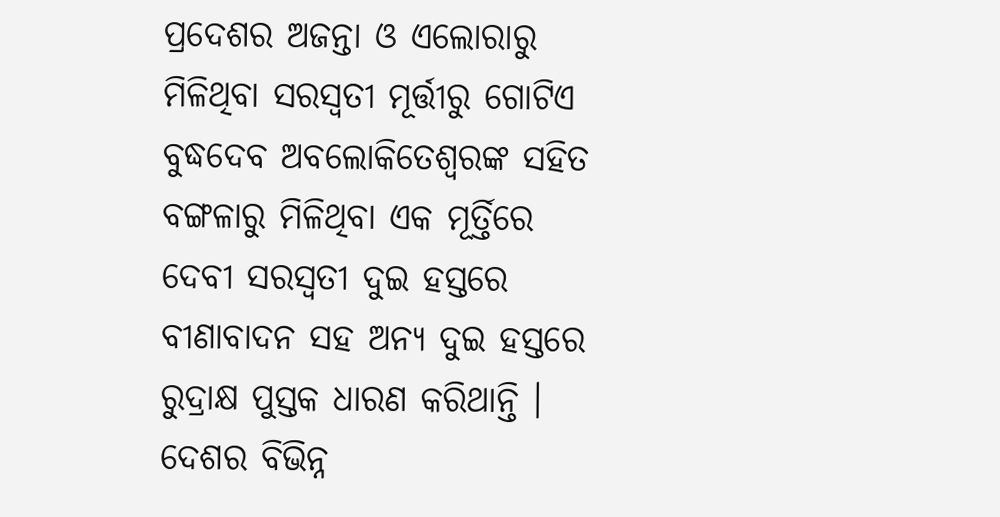ପ୍ରଦେଶର ଅଜନ୍ତା ଓ ଏଲୋରାରୁ ମିଳିଥିବା ସରସ୍ୱତୀ ମୂର୍ତ୍ତୀରୁ ଗୋଟିଏ ବୁଦ୍ଧଦେବ ଅବଲୋକିତେଶ୍ୱରଙ୍କ ସହିତ ବଙ୍ଗଳାରୁ ମିଳିଥିବା ଏକ ମୂର୍ତ୍ତିରେ ଦେବୀ ସରସ୍ୱତୀ ଦୁଇ ହସ୍ତରେ ବୀଣାବାଦନ ସହ ଅନ୍ୟ ଦୁଇ ହସ୍ତରେ ରୁଦ୍ରାକ୍ଷ ପୁସ୍ତକ ଧାରଣ କରିଥାନ୍ତି । ଦେଶର ବିଭିନ୍ନ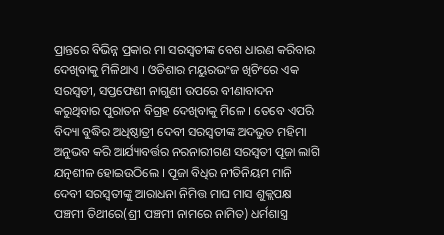ପ୍ରାନ୍ତରେ ବିଭିନ୍ନ ପ୍ରକାର ମା ସରସ୍ୱତୀଙ୍କ ବେଶ ଧାରଣ କରିବାର ଦେଖିବାକୁ ମିଳିଥାଏ । ଓଡିଶାର ମୟୁରଭଂଜ ଖିଚିଂରେ ଏକ ସରସ୍ୱତୀ, ସପ୍ତଫେଣୀ ନାଗୁଣୀ ଉପରେ ବୀଣାବାଦନ କରୁଥିବାର ପୁରାତନ ବିଗ୍ରହ ଦେଖିବାକୁ ମିଳେ । ତେବେ ଏପରି ବିଦ୍ୟା ବୁଦ୍ଧିର ଅଧିଷ୍ଠାତ୍ରୀ ଦେବୀ ସରସ୍ୱତୀଙ୍କ ଅଦଭୁତ ମହିମା ଅନୁଭବ କରି ଆର୍ଯ୍ୟାବର୍ତ୍ତର ନରନାରୀଗଣ ସରସ୍ୱତୀ ପୂଜା ଲାଗି ଯତ୍ନଶୀଳ ହୋଇଉଠିଲେ । ପୂଜା ବିଧିର ନୀତିନିୟମ ମାନି ଦେବୀ ସରସ୍ୱତୀଙ୍କୁ ଆରାଧନା ନିମିତ୍ତ ମାଘ ମାସ ଶୁକ୍ଲପକ୍ଷ ପଞ୍ଚମୀ ତିଥୀରେ(ଶ୍ରୀ ପଞ୍ଚମୀ ନାମରେ ନାମିତ) ଧର୍ମଶାସ୍ତ୍ର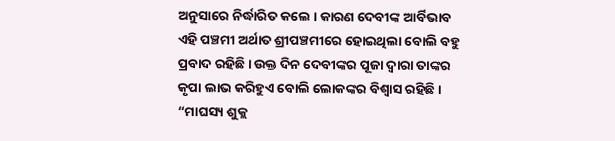ଅନୁସାରେ ନିର୍ଦ୍ଧାରିତ କଲେ । କାରଣ ଦେବୀଙ୍କ ଆର୍ବିଭାବ ଏହି ପଞ୍ଚମୀ ଅର୍ଥାତ ଶ୍ରୀପଞ୍ଚମୀରେ ହୋଇଥିଲା ବୋଲି ବହୁ ପ୍ରବାଦ ରହିଛି । ଉକ୍ତ ଦିନ ଦେବୀଙ୍କର ପୂଜା ଦ୍ୱାରା ତାଙ୍କର କୃପା ଲାଭ କରିହୁଏ ବୋଲି ଲୋକଙ୍କର ବିଶ୍ୱାସ ରହିଛି ।
“ମାଘସ୍ୟ ଶୁକ୍ଲ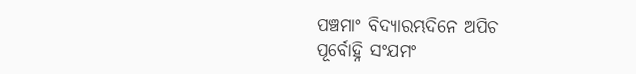ପଞ୍ଚମାଂ ବିଦ୍ୟାରମ୍ଭଦିନେ ଅପିଚ
ପୂର୍ବୋହ୍ନି ସଂଯମଂ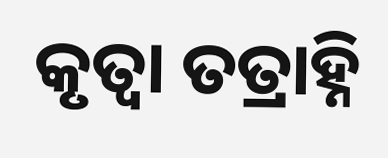କୃତ୍ୱା ତତ୍ରାହ୍ନି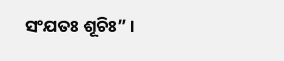ସଂଯତଃ ଶୂଚିଃ” ।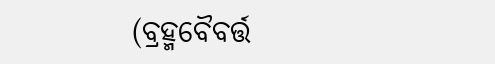(ବ୍ରହ୍ମବୈବର୍ତ୍ତ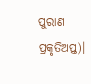ପୁରାଣ ପ୍ରକୃତିଅପ୍ତ)।